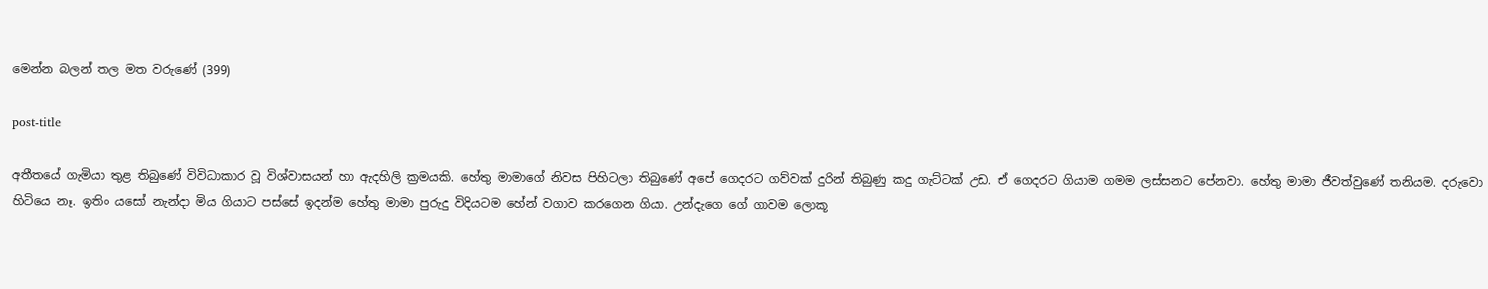මෙන්න බලන් තල මත වරුණේ (399)

post-title

අතීතයේ ගැමියා තුළ තිබුණේ විවිධාකාර වූ විශ්වාසයන් හා ඇදහිලි ක්‍රමයකි. හේතු මාමාගේ නිවස පිහිටලා තිබුණේ අපේ ගෙදරට ගව්වක් දුරින් තිබුණු කදු ගැට්ටක් උඩ. ඒ ගෙදරට ගියාම ගමම ලස්සනට පේනවා. හේතු මාමා ජීවත්වුණේ තනියම. දරුවො හිටියෙ නෑ. ඉතිං යසෝ නැන්දා මිය ගියාට පස්සේ ඉදන්ම හේතු මාමා පුරුදු විදියටම හේන් වගාව කරගෙන ගියා. උන්දැගෙ ගේ ගාවම ලොකූ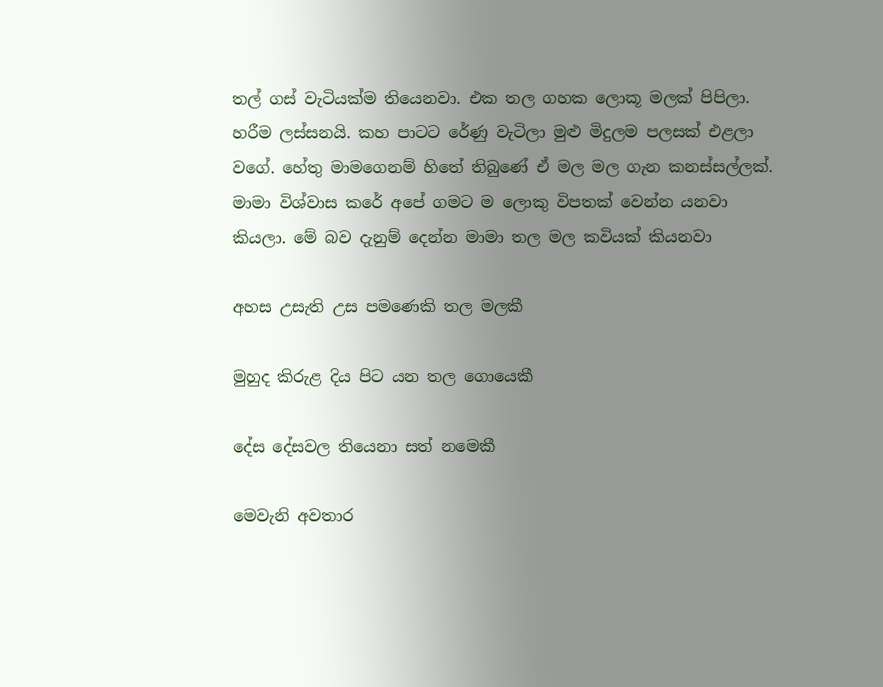තල් ගස් වැටියක්ම තියෙනවා. එක තල ගහක ලොකූ මලක් පිපිලා. හරීම ලස්සනයි. කහ පාටට රේණු වැටිලා මුළු මිදුලම පලසක් එළලා වගේ. හේතු මාමගෙනම් හිතේ තිබුණේ ඒ මල මල ගැන කනස්සල්ලක්. මාමා විශ්වාස කරේ අපේ ගමට ම ලොකු විපතක් වෙන්න යනවා කියලා. මේ බව දැනුම් දෙන්න මාමා තල මල කවියක් කියනවා

අහස උසැති උස පමණෙකි තල මලකී

මුහුද කිරුළ දිය පිට යන තල ගොයෙකී

දේස දේසවල තියෙනා සත් නමෙකී

මෙවැනි අවතාර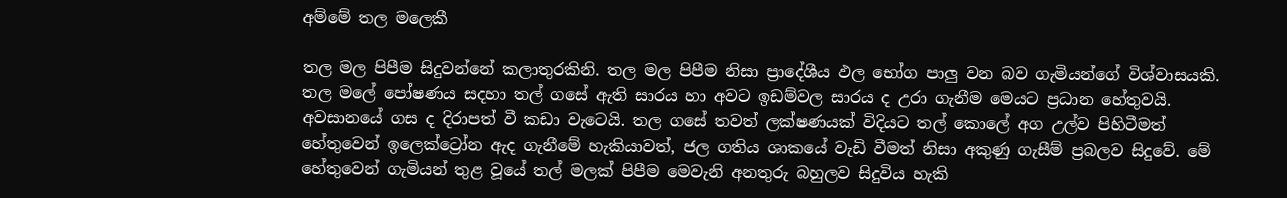අම්මේ තල මලෙකී

තල මල පිපීම සිදුවන්නේ කලාතුරකිනි. තල මල පිපීම නිසා ප්‍රාදේශීය ඵල භෝග පාලු වන බව ගැමියන්ගේ විශ්වාසයකි. තල මලේ පෝෂණය සදහා තල් ගසේ ඇති සාරය හා අවට ඉඩම්වල සාරය ද උරා ගැනීම මෙයට ප්‍රධාන හේතුවයි. අවසානයේ ගස ද දිරාපත් වී කඩා වැටෙයි. තල ගසේ තවත් ලක්ෂණයක් විදියට තල් කොලේ අග උල්ව පිහිටීමත් හේතුවෙන් ඉලෙක්ට්‍රෝන ඇද ගැනීමේ හැකියාවත්, ජල ගතිය ශාකයේ වැඩි වීමත් නිසා අකුණු ගැසීම් ප්‍රබලව සිදුවේ. මේ හේතුවෙන් ගැමියන් තුළ වූයේ තල් මලක් පිපීම මෙවැනි අනතුරු බහුලව සිදුවිය හැකි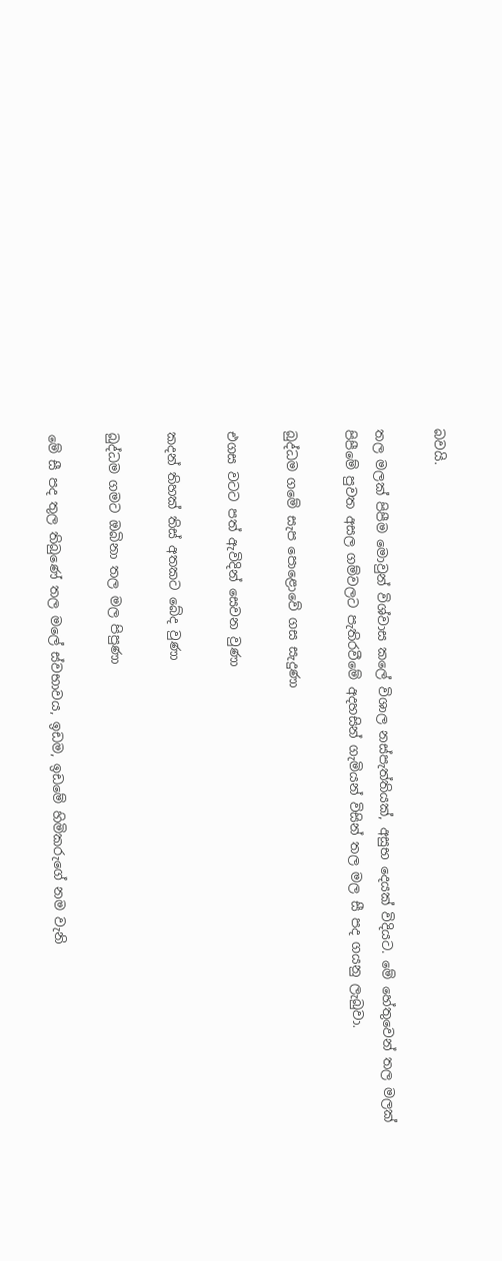බවයි.

තල මලක් පිපීම මොවුන් විශ්වාස කලේ විශාල නස්පැත්තියක්, අසුභ දෙයක් විදියට. මේ හේතුවෙන් තල මලක් පිපීමේ පුවත අසල ගම්වලට පැතිරවීමේ අදහසින් ගැමියන් විසින් තල මල සී පද ගයනු ලැබුවා.

බුද්ධම ගමේ සැප පොළොවේ ගස සැදුණා

එගස වටට පත් ඇවිදින් සෙවන වුණා

කදන් තිහක් තිස් අතකට බේද වුණා

බුද්ධම ගමට ඔබිනා තල මල පිපුණා

මේ සී පද තුල තිබුණේ තල මලේ ස්වභාවය, ඉඩම, ඉඩමේ හිමිකරුගේ නම වැනි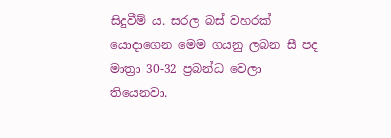සිදුවීම් ය. සරල බස් වහරක් යොදාගෙන මෙම ගයනු ලබන සී පද මාත්‍රා 30-32 ප්‍රබන්ධ වෙලා තියෙනවා.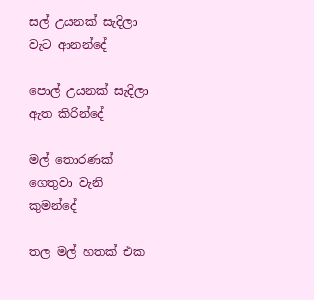සල් උයනක් සැදිලා වැට ආනන්දේ

පොල් උයනක් සැදිලා ඇත කිරින්දේ

මල් තොරණක් ගෙතුවා වැනි කුමන්දේ

තල මල් හතක් එක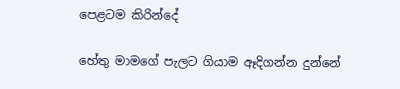පෙළටම කිරින්දේ

හේතු මාමගේ පැලට ගියාම ඈදිගන්න දුන්නේ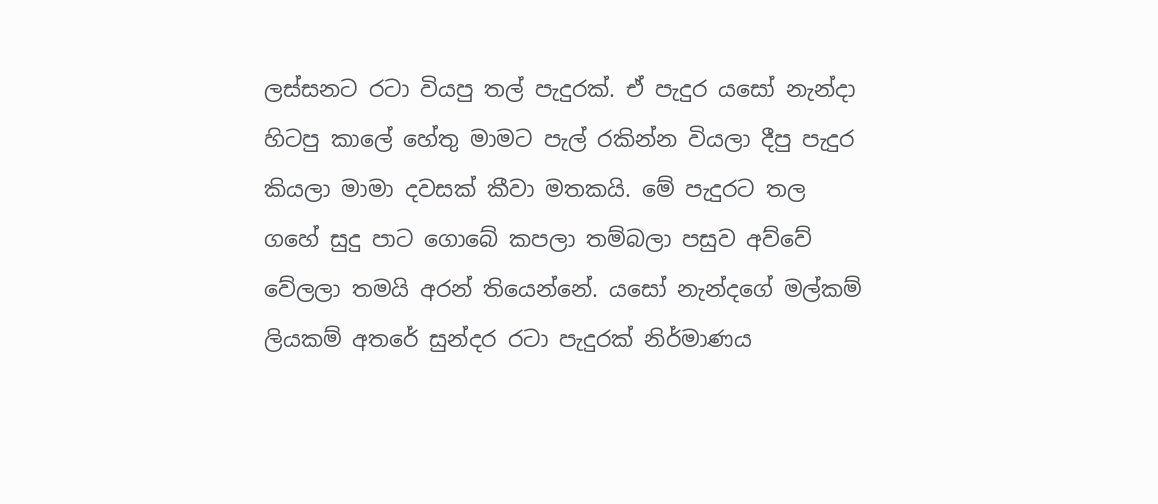ලස්සනට රටා වියපු තල් පැදුරක්. ඒ පැදුර යසෝ නැන්දා හිටපු කාලේ හේතු මාමට පැල් රකින්න වියලා දීපු පැදුර කියලා මාමා දවසක් කීවා මතකයි. මේ පැදුරට තල ගහේ සුදු පාට ගොබේ කපලා තම්බලා පසුව අව්වේ වේලලා තමයි අරන් තියෙන්නේ. යසෝ නැන්දගේ මල්කම් ලියකම් අතරේ සුන්දර රටා පැදුරක් නිර්මාණය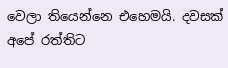වෙලා තියෙන්නෙ එහෙමයි. දවසක් අපේ රත්තිට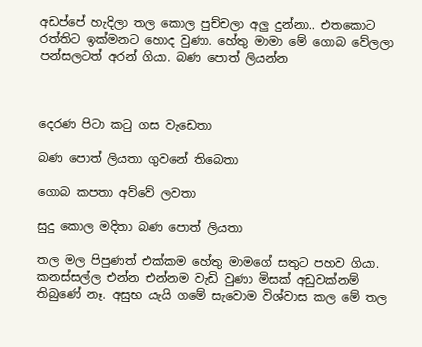අඩප්පේ හැදිලා තල කොල පුච්චලා අලු දුන්නා.. එතකොට රත්තිට ඉක්මනට හොද වුණා. හේතු මාමා මේ ගොබ වේලලා පන්සලටත් අරන් ගියා. බණ පොත් ලියන්න



දෙරණ පිටා කටු ගස වැඩෙතා

බණ පොත් ලියතා ගුවනේ තිබෙතා

ගොබ කපතා අව්වේ ලවතා

සුදු කොල මදිතා බණ පොත් ලියතා

තල මල පිපුණත් එක්කම හේතු මාමගේ සතුට පහව ගියා. කනස්සල්ල එන්න එන්නම වැඩි වුණා මිසක් අඩුවක්නම් තිබුණේ නෑ. අසුභ යැයි ගමේ සැවොම විශ්වාස කල මේ තල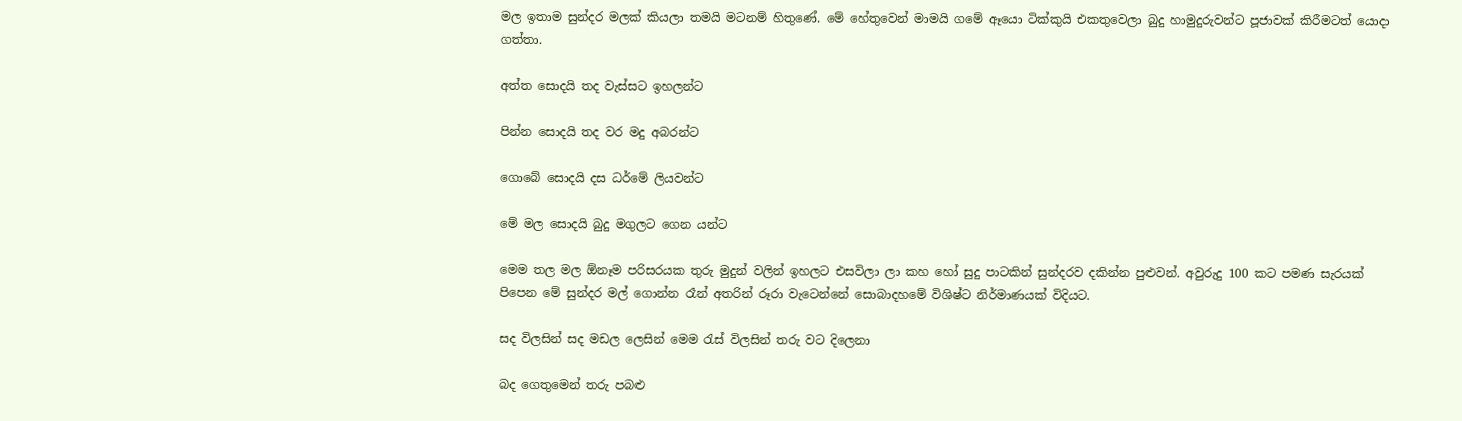මල ඉතාම සුන්දර මලක් කියලා තමයි මටනම් හිතුණේ. මේ හේතුවෙන් මාමයි ගමේ ඈයො ටික්කුයි එකතුවෙලා බුදු හාමුදුරුවන්ට පූජාවක් කිරීමටත් යොදා ගත්තා.

අත්ත සොදයි තද වැස්සට ඉහලන්ට

පින්න සොදයි තද වර මදු අබරන්ට

ගොබේ සොදයි දස ධර්මේ ලියවන්ට

මේ මල සොදයි බුදු මගුලට ගෙන යන්ට

මෙම තල මල ඕනෑම පරිසරයක තුරු මුදුන් වලින් ඉහලට එසවිලා ලා කහ හෝ සුදු පාටකින් සුන්දරව දකින්න පුළුවන්. අවුරුදු 100 කට පමණ සැරයක් පිපෙන මේ සුන්දර මල් ගොන්න රෑන් අතරින් රූරා වැටෙන්නේ සොබාදහමේ විශිෂ්ට නිර්මාණයක් විදියට.

සද විලසින් සද මඩල ලෙසින් මෙම රැස් විලසින් තරු වට දිලෙනා

බද ගෙතුමෙන් තරු පබළු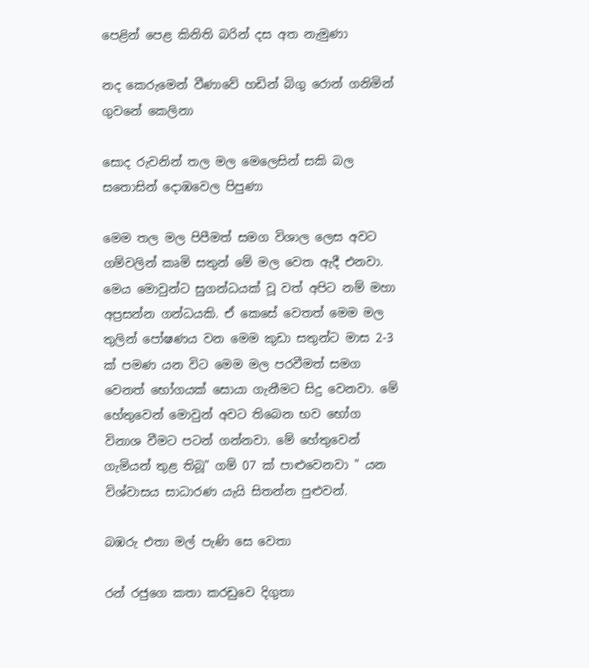පෙළින් පෙළ කිනිති බරින් දස අත නැමුණා

නද කෙරුමෙන් වීණාවේ හඩින් බිගු රොන් ගනිමින් ගුවනේ කෙලිනා

සොද රුවනින් තල මල මෙලෙසින් සකි බල සතොසින් දොඹවෙල පිපුණා

මෙම තල මල පිපීමත් සමග විශාල ලෙස අවට ගම්වලින් කෘමි සතුන් මේ මල වෙත ඇදී එනවා. මෙය මොවුන්ට සුගන්ධයක් වූ වත් අපිට නම් මහා අප්‍රසන්න ගන්ධයකි. ඒ කෙසේ වෙතත් මෙම මල තුලින් පෝෂණය වන මෙම කුඩා සතුන්ට මාස 2-3 ක් පමණ යන විට මෙම මල පරවීමත් සමග වෙනත් භෝගයක් සොයා ගැනීමට සිදු වෙනවා. මේ හේතුවෙන් මොවුන් අවට තිබෙන භව භෝග විනාශ වීමට පටන් ගන්නවා. මේ හේතුවෙන් ගැමියන් තුළ තිබූ" ගම් 07 ක් පාළුවෙනවා " යන විශ්වාසය සාධාරණ යැයි සිතන්න පුළුවන්.

බඹරු එතා මල් පැණි සෙ වෙතා

රන් රජුගෙ කතා කරඩුවෙ දිගුතා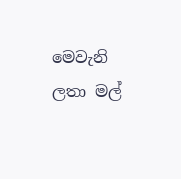මෙවැනි ලතා මල්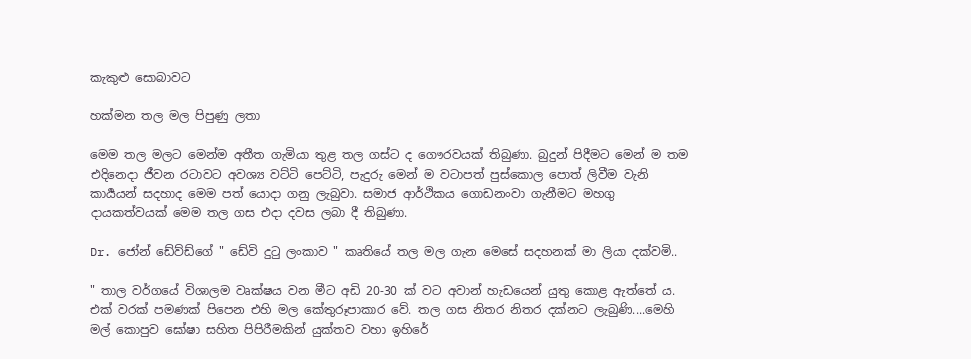කැකුළු සොබාවට

හක්මන තල මල පිපුණු ලතා

මෙම තල මලට මෙන්ම අතීත ගැමියා තුළ තල ගස්ට ද ගෞරවයක් තිබුණා. බුදුන් පිදීමට මෙන් ම තම එදිනෙදා ජීවන රටාවට අවශ්‍ය වට්ටි පෙට්ටි, පැදුරු මෙන් ම වටාපත් පුස්කොල පොත් ලිවීම වැනි කාර්‍යයන් සදහාද මෙම පත් යොදා ගනු ලැබුවා. සමාජ ආර්ථිකය ගොඩනංවා ගැනීමට මහගු දායකත්වයක් මෙම තල ගස එදා දවස ලබා දී තිබුණා.

Dr. ජෝන් ඩේව්ඩ්ගේ " ඩේවි දුටු ලංකාව " කෘතියේ තල මල ගැන මෙසේ සදහනක් මා ලියා දක්වමි..

" තාල වර්ගයේ විශාලම වෘක්ෂය වන මීට අඩි 20-30 ක් වට අවාන් හැඩයෙන් යුතු කොළ ඇත්තේ ය. එක් වරක් පමණක් පිපෙන එහි මල කේතුරූපාකාර වේ. තල ගස නිතර නිතර දක්නට ලැබුණි....මෙහි මල් කොපුව ඝෝෂා සහිත පිපිරීමකින් යුක්තව වහා ඉහිරේ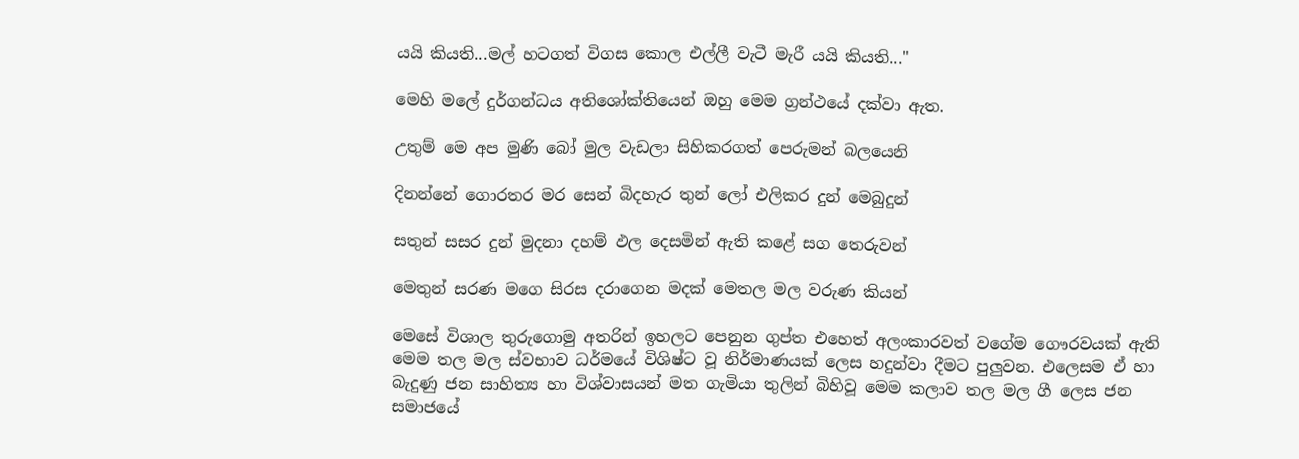යයි කියති...මල් හටගත් විගස කොල එල්ලී වැටී මැරී යයි කියති..."

මෙහි මලේ දුර්ගන්ධය අතිශෝක්තියෙන් ඔහු මෙම ග්‍රන්ථයේ දක්වා ඇත.

උතුම් මෙ අප මුණි බෝ මුල වැඩලා සිහිකරගත් පෙරුමන් බලයෙනි

දිනන්නේ ගොරතර මර සෙන් බිදහැර තුන් ලෝ එලිකර දුන් මෙබුදුන්

සතුන් සසර දුන් මුදනා දහම් ඵල දෙසමින් ඇති කළේ සග තෙරුවන්

මෙතුන් සරණ මගෙ සිරස දරාගෙන මදක් මෙතල මල වරුණ කියන්

මෙසේ විශාල තුරුගොමු අතරින් ඉහලට පෙනුන ගුප්ත එහෙත් අලංකාරවත් වගේම ගෞරවයක් ඇති මෙම තල මල ස්වභාව ධර්මයේ විශිෂ්ට වූ නිර්මාණයක් ලෙස හදුන්වා දීමට පුලුවන. එලෙසම ඒ හා බැදුණු ජන සාහිත්‍ය හා විශ්වාසයන් මත ගැමියා තුලින් බිහිවූ මෙම කලාව තල මල ගී ලෙස ජන සමාජයේ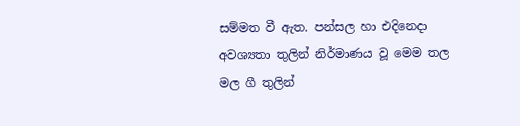සම්මත වී ඇත. පන්සල හා එදිනෙදා අවශ්‍යතා තුලින් නිර්මාණය වූ මෙම තල මල ගී තුලින්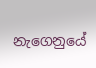නැගෙනුයේ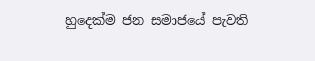හුදෙක්ම ජන සමාජයේ පැවති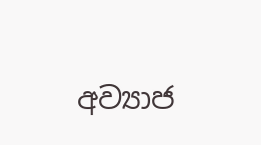අව්‍යාජ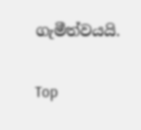ගැමීත්වයයි.

Top